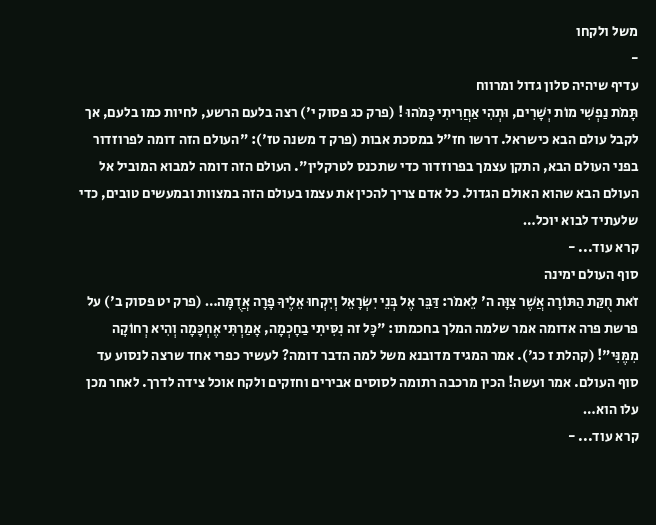משל ולקחו
-
עדיף שיהיה סלון גדול ומרווח
תָּמֹת נַפְשִׁי מוֹת יְשָׁרִים, וּתְהִי אַחֲרִיתִי כָּמֹהוּ ! (פרק כג פסוק י') רצה בלעם הרשע, לחיות כמו בלעם, אך לקבל עולם הבא כישראל. דרשו חז"ל במסכת אבות (פרק ד משנה טז'): "העולם הזה דומה לפרוזדור בפני העולם הבא, התקן עצמך בפרוזדור כדי שתכנס לטרקלין". העולם הזה דומה למבוא המוביל אל העולם הבא שהוא האולם הגדול. כל אדם צריך להכין את עצמו בעולם הזה במצוות ובמעשים טובים, כדי שלעתיד לבוא יוכל…
קרא עוד... -
סוף העולם ימינה
זֹאת חֻקַּת הַתּוֹרָה אֲשֶׁר צִוָּה ה' לֵאמֹר: דַּבֵּר אֶל בְּנֵי יִשְׂרָאֵל וְיִקְחוּ אֵלֶיךָ פָרָה אֲדֻמָּה… (פרק יט פסוק ב') על פרשת פרה אדומה אמר שלמה המלך בחכמתו: "כָּל זה נִסִּיתִי בַחָכְמָה, אָמַרְתִּי אֶחְכָּמָה וְהִיא רְחוֹקָה מִמֶּנִּי"! (קהלת ז כג'). אמר המגיד מדובנא משל למה הדבר דומה? לעשיר כפרי אחד שרצה לנסוע עד סוף העולם. אמר ועשה! הכין מרכבה רתומה לסוסים אבירים וחזקים ולקח אוכל צידה לדרך. לאחר מכן עלו הוא…
קרא עוד... -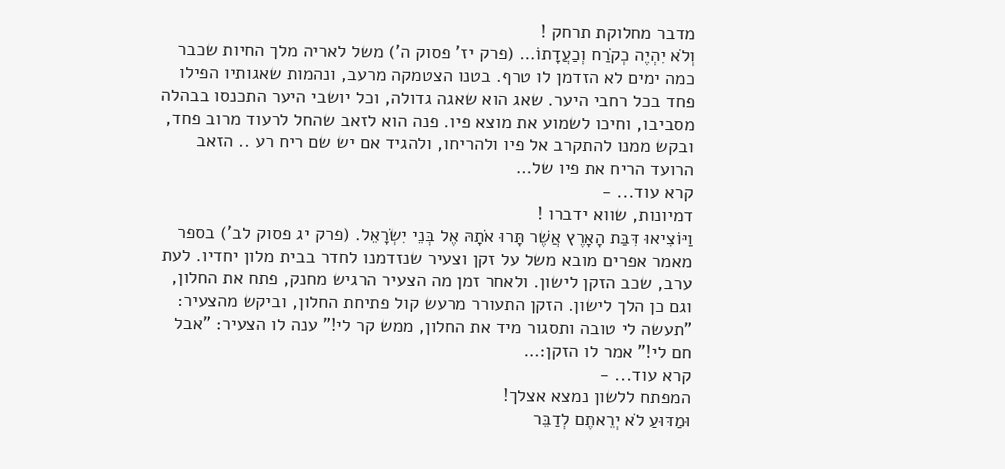מדבר מחלוקת תרחק !
וְלֹא יִהְיֶה כְקֹרַח וְכַעֲדָתוֹ… (פרק יז' פסוק ה') משל לאריה מלך החיות שכבר כמה ימים לא הזדמן לו טרף. בטנו הצטמקה מרעב, ונהמות שאגותיו הפילו פחד בכל רחבי היער. שאג הוא שאגה גדולה, וכל יושבי היער התכנסו בבהלה מסביבו, וחיכו לשמוע את מוצא פיו. פנה הוא לזאב שהחל לרעוד מרוב פחד, ובקש ממנו להתקרב אל פיו ולהריחו, ולהגיד אם יש שם ריח רע .. הזאב הרועד הריח את פיו של…
קרא עוד... -
דמיונות, שווא ידברו !
וַיּוֹצִיאוּ דִּבַּת הָאָרֶץ אֲשֶׁר תָּרוּ אֹתָהּ אֶל בְּנֵי יִשְׂרָאֵל. (פרק יג פסוק לב') בספר מאמר אפרים מובא משל על זקן וצעיר שנזדמנו לחדר בבית מלון יחדיו. לעת ערב, שכב הזקן לישון. ולאחר זמן מה הצעיר הרגיש מחנק, פתח את החלון, וגם כן הלך לישון. הזקן התעורר מרעש קול פתיחת החלון, וביקש מהצעיר: "תעשה לי טובה ותסגור מיד את החלון, ממש קר לי!" ענה לו הצעיר: "אבל חם לי!" אמר לו הזקן:…
קרא עוד... -
המפתח ללשון נמצא אצלך!
וּמַדּוּעַ לֹא יְרֵאתֶם לְדַבֵּר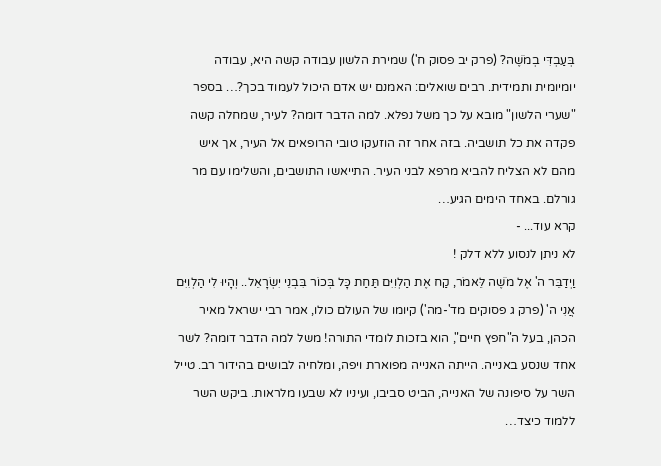בְּעַבְדִּי בְמֹשֶׁה? (פרק יב פסוק ח') שמירת הלשון עבודה קשה היא, עבודה יומיומית ותמידית. רבים שואלים: האמנם יש אדם היכול לעמוד בכך?… בספר "שערי הלשון" מובא על כך משל נפלא. למה הדבר דומה? לעיר, שמחלה קשה פקדה את כל תושביה. בזה אחר זה הוזעקו טובי הרופאים אל העיר, אך איש מהם לא הצליח להביא מרפא לבני העיר. התייאשו התושבים, והשלימו עם מר גורלם. באחד הימים הגיע…
קרא עוד... -
לא ניתן לנסוע ללא דלק !
וַיְדַבֵּר ה' אֶל מֹשֶׁה לֵּאמֹר, קַח אֶת הַלְוִיִּם תַּחַת כָּל בְּכוֹר בִּבְנֵי יִשְׂרָאֵל.. וְהָיוּ לִי הַלְוִיִּם אֲנִי ה' (פרק ג פסוקים מד'-מה') קיומו של העולם כולו, אמר רבי ישראל מאיר הכהן, בעל ה"חפץ חיים", הוא בזכות לומדי התורה! משל למה הדבר דומה? לשר אחד שנסע באנייה. הייתה האנייה מפוארת ויפה, ומלחיה לבושים בהידור רב. טייל השר על סיפונה של האנייה, הביט סביבו, ועיניו לא שבעו מלראות. ביקש השר ללמוד כיצד…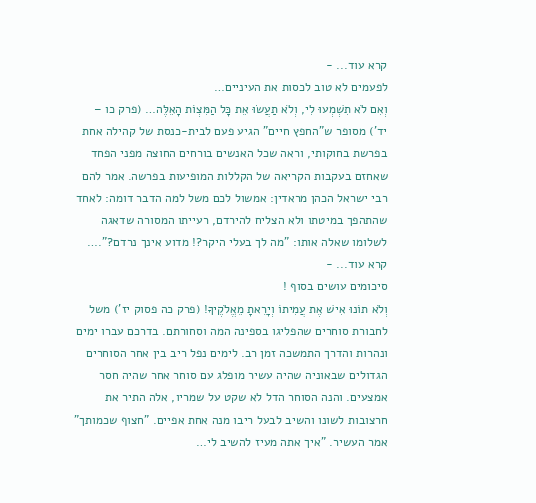קרא עוד... -
לפעמים לא טוב לכסות את העיניים…
וְאִם לֹא תִשְׁמְעוּ לִי, וְלֹא תַעֲשׂוּ אֵת כָּל הַמִּצְוֹת הָאֵלֶּה… (פרק כו – יד') מסופר ש"החפץ חיים" הגיע פעם לבית-כנסת של קהילה אחת בפרשת בחוקותי, וראה שכל האנשים בורחים החוצה מפני הפחד שאחזם בעקבות הקריאה של הקללות המופיעות בפרשה. אמר להם רבי ישראל הכהן מראדין: אמשול לכם משל למה הדבר דומה: לאחד שהתהפך במיטתו ולא הצליח להירדם, רעייתו המסורה שדאגה לשלומו שאלה אותו: "מה לך בעלי היקר?! מדוע אינך נרדם?".…
קרא עוד... -
סיכומים עושים בסוף !
וְלֹא תוֹנוּ אִישׁ אֶת עֲמִיתוֹ וְיָרֵאתָ מֵאֱלֹקֶיךָ! (פרק כה פסוק יז') משל לחבורת סוחרים שהפליגו בספינה המה וסחורתם. בדרכם עברו ימים ונהרות והדרך התמשכה זמן רב. לימים נפל ריב בין אחר הסוחרים הגדולים שבאוניה שהיה עשיר מופלג עם סוחר אחר שהיה חסר אמצעים. והנה הסוחר הדל לא שקט על שמריו, אלה התיר את חרצובות לשונו והשיב לבעל ריבו מנה אחת אפיים. "חצוף שכמותך" אמר העשיר. "איך אתה מעיז להשיב לי…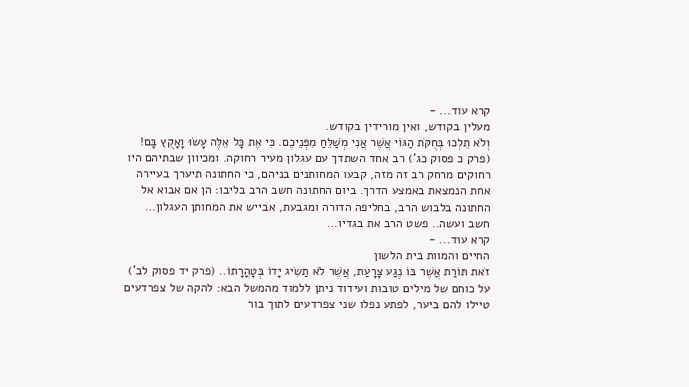קרא עוד... -
מעלין בקודש, ואין מורידין בקודש.
וְלֹא תֵלְכוּ בְּחֻקֹּת הַגּוֹי אֲשֶׁר אֲנִי מְשַׁלֵּחַ מִפְּנֵיכֶם. כִּי אֶת כָּל אֵלֶּה עָשׂוּ וָאָקֻץ בָּם! (פרק כ פסוק כג') רב אחד השתדך עם עגלון מעיר רחוקה. ומכיוון שבתיהם היו רחוקים מרחק רב זה מזה, קבעו המחותנים בניהם, כי החתונה תיערך בעיירה אחת הנמצאת באמצע הדרך. ביום החתונה חשב הרב בליבו: הן אם אבוא אל החתונה בלבוש הרב, בחליפה הדורה ומגבעת, אבייש את המחותן העגלון… חשב ועשה.. פשט הרב את בגדיו…
קרא עוד... -
החיים והמוות בית הלשון
זֹאת תּוֹרַת אֲשֶׁר בּוֹ נֶגַע צָרָעַת, אֲשֶׁר לֹא תַשִּׂיג יָדוֹ בְּטָהֳרָתוֹ.. (פרק יד פסוק לב') על כוחם של מילים טובות ועידוד ניתן ללמוד מהמשל הבא: להקה של צפרדעים טיילו להם ביער, לפתע נפלו שני צפרדעים לתוך בור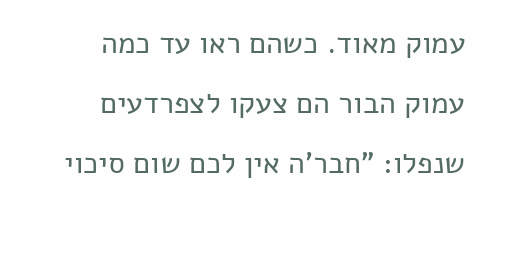עמוק מאוד. כשהם ראו עד כמה עמוק הבור הם צעקו לצפרדעים שנפלו: "חבר'ה אין לכם שום סיכוי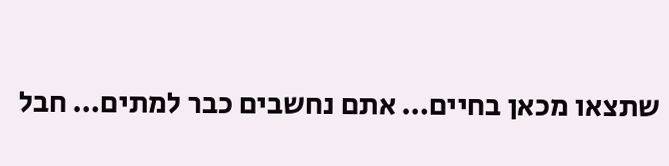שתצאו מכאן בחיים… אתם נחשבים כבר למתים… חבל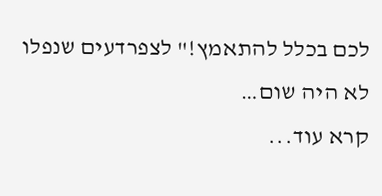לכם בכלל להתאמץ!" לצפרדעים שנפלו לא היה שום…
קרא עוד...